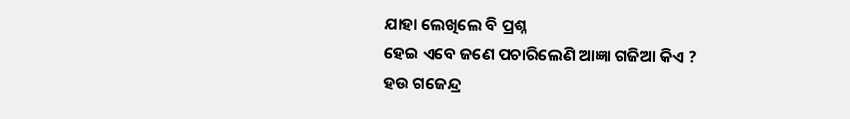ଯାହା ଲେଖିଲେ ବି ପ୍ରଶ୍ନ
ହେଇ ଏବେ ଜଣେ ପଚାରିଲେଣି ଆଜ୍ଞା ଗଜିଆ କିଏ ?
ହଉ ଗଜେନ୍ଦ୍ର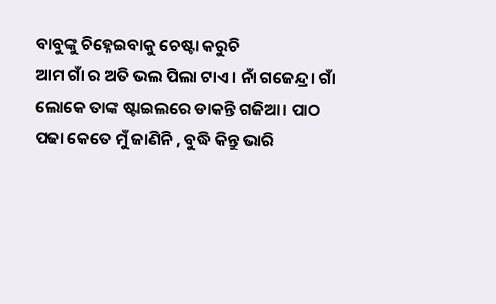ବାବୁଙ୍କୁ ଚିହ୍ନେଇବାକୁ ଚେଷ୍ଟା କରୁଚି
ଆମ ଗାଁ ର ଅତି ଭଲ ପିଲା ଟାଏ । ନାଁ ଗଜେନ୍ଦ୍ର। ଗାଁ ଲୋକେ ତାଙ୍କ ଷ୍ଟାଇଲରେ ଡାକନ୍ତି ଗଜିଆ। ପାଠ ପଢା କେତେ ମୁଁ ଜାଣିନି , ବୁଦ୍ଧି କିନ୍ତୁ ଭାରି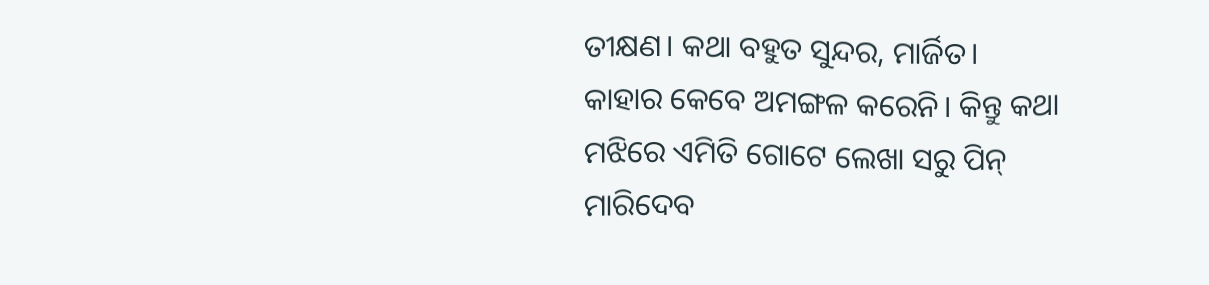ତୀକ୍ଷଣ। କଥା ବହୁତ ସୁନ୍ଦର, ମାର୍ଜିତ।
କାହାର କେବେ ଅମଙ୍ଗଳ କରେନି। କିନ୍ତୁ କଥା ମଝିରେ ଏମିତି ଗୋଟେ ଲେଖା ସରୁ ପିନ୍ ମାରିଦେବ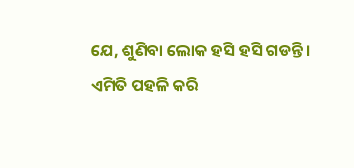ଯେ, ଶୁଣିବା ଲୋକ ହସି ହସି ଗଡନ୍ତି। ଏମିତି ପହଳି କରି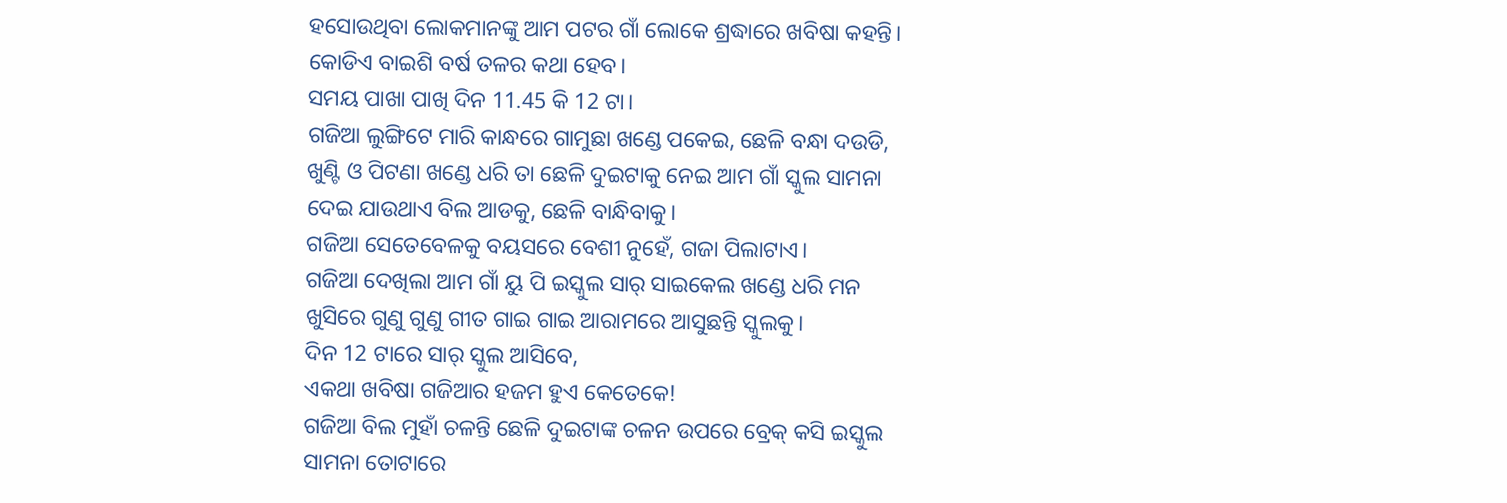ହସୋଉଥିବା ଲୋକମାନଙ୍କୁ ଆମ ପଟର ଗାଁ ଲୋକେ ଶ୍ରଦ୍ଧାରେ ଖବିଷା କହନ୍ତି।
କୋଡିଏ ବାଇଶି ବର୍ଷ ତଳର କଥା ହେବ।
ସମୟ ପାଖା ପାଖି ଦିନ 11.45 କି 12 ଟା।
ଗଜିଆ ଲୁଙ୍ଗିଟେ ମାରି କାନ୍ଧରେ ଗାମୁଛା ଖଣ୍ଡେ ପକେଇ, ଛେଳି ବନ୍ଧା ଦଉଡି, ଖୁଣ୍ଟି ଓ ପିଟଣା ଖଣ୍ଡେ ଧରି ତା ଛେଳି ଦୁଇଟାକୁ ନେଇ ଆମ ଗାଁ ସ୍କୁଲ ସାମନା ଦେଇ ଯାଉଥାଏ ବିଲ ଆଡକୁ, ଛେଳି ବାନ୍ଧିବାକୁ।
ଗଜିଆ ସେତେବେଳକୁ ବୟସରେ ବେଶୀ ନୁହେଁ, ଗଜା ପିଲାଟାଏ।
ଗଜିଆ ଦେଖିଲା ଆମ ଗାଁ ୟୁ ପି ଇସ୍କୁଲ ସାର୍ ସାଇକେଲ ଖଣ୍ଡେ ଧରି ମନ ଖୁସିରେ ଗୁଣୁ ଗୁଣୁ ଗୀତ ଗାଇ ଗାଇ ଆରାମରେ ଆସୁଛନ୍ତି ସ୍କୁଲକୁ।
ଦିନ 12 ଟାରେ ସାର୍ ସ୍କୁଲ ଆସିବେ,
ଏକଥା ଖବିଷା ଗଜିଆର ହଜମ ହୁଏ କେତେକେ!
ଗଜିଆ ବିଲ ମୁହାଁ ଚଳନ୍ତି ଛେଳି ଦୁଇଟାଙ୍କ ଚଳନ ଉପରେ ବ୍ରେକ୍ କସି ଇସ୍କୁଲ ସାମନା ତୋଟାରେ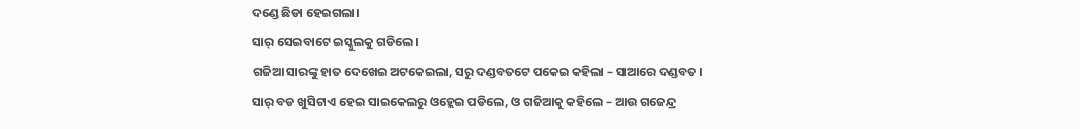ଦଣ୍ଡେ ଛିଡା ହେଇଗଲା।
ସାର୍ ସେଇବାଟେ ଇସ୍କୁଲକୁ ଗଡିଲେ।
ଗଜିଆ ସାରଙ୍କୁ ହାତ ଦେଖେଇ ଅଟକେଇଲା, ସରୁ ଦଣ୍ଡବତଟେ ପକେଇ କହିଲା – ସାଆରେ ଦଣ୍ଡବତ ।
ସାର୍ ବଡ ଖୁସିଟାଏ ହେଇ ସାଇକେଲରୁ ଓହ୍ଲେଇ ପଡିଲେ, ଓ ଗଜିଆକୁ କହିଲେ – ଆଉ ଗଜେନ୍ଦ୍ର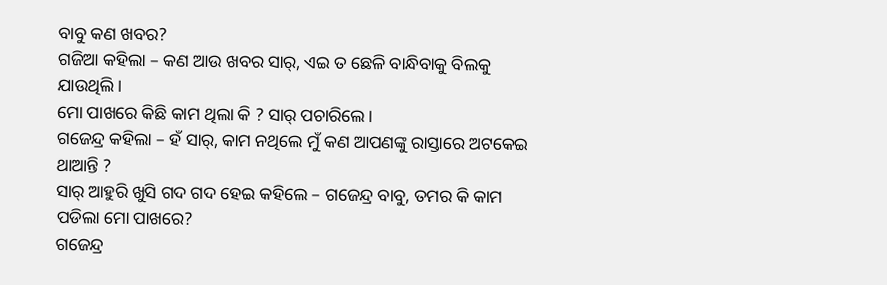ବାବୁ କଣ ଖବର?
ଗଜିଆ କହିଲା – କଣ ଆଉ ଖବର ସାର୍, ଏଇ ତ ଛେଳି ବାନ୍ଧିବାକୁ ବିଲକୁ ଯାଉଥିଲି ।
ମୋ ପାଖରେ କିଛି କାମ ଥିଲା କି ? ସାର୍ ପଚାରିଲେ।
ଗଜେନ୍ଦ୍ର କହିଲା – ହଁ ସାର୍, କାମ ନଥିଲେ ମୁଁ କଣ ଆପଣଙ୍କୁ ରାସ୍ତାରେ ଅଟକେଇ ଥାଆନ୍ତି ?
ସାର୍ ଆହୁରି ଖୁସି ଗଦ ଗଦ ହେଇ କହିଲେ – ଗଜେନ୍ଦ୍ର ବାବୁ, ତମର କି କାମ ପଡିଲା ମୋ ପାଖରେ?
ଗଜେନ୍ଦ୍ର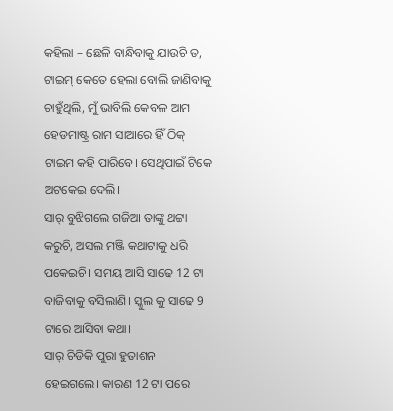କହିଲା – ଛେଳି ବାନ୍ଧିବାକୁ ଯାଉଚି ତ, ଟାଇମ୍ କେତେ ହେଲା ବୋଲି ଜାଣିବାକୁ ଚାହୁଁଥିଲି, ମୁଁ ଭାବିଲି କେବଳ ଆମ ହେଡମାଷ୍ଟ୍ର ରାମ ସାଆରେ ହିଁ ଠିକ୍ ଟାଇମ କହି ପାରିବେ। ସେଥିପାଇଁ ଟିକେ ଅଟକେଇ ଦେଲି।
ସାର୍ ବୁଝିଗଲେ ଗଜିଆ ତାଙ୍କୁ ଥଟ୍ଟା କରୁଚି, ଅସଲ ମଞ୍ଜି କଥାଟାକୁ ଧରି ପକେଇଚି। ସମୟ ଆସି ସାଢେ 12 ଟା ବାଜିବାକୁ ବସିଲାଣି। ସ୍କୁଲ କୁ ସାଢେ 9 ଟାରେ ଆସିବା କଥା।
ସାର୍ ଚିଡିକି ପୁରା ହୁତାଶନ ହେଇଗଲେ। କାରଣ 12 ଟା ପରେ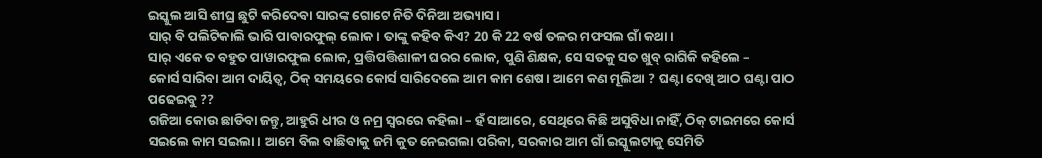ଇସ୍କୁଲ ଆସି ଶୀଘ୍ର ଛୁଟି କରିଦେବା ସାରଙ୍କ ଗୋଟେ ନିତି ଦିନିଆ ଅଭ୍ୟାସ।
ସାର୍ ବି ପଲିଟିକାଲି ଭାରି ପାବାରଫୁଲ୍ ଲୋକ। ତାଙ୍କୁ କହିବ କିଏ? 20 କି 22 ବର୍ଷ ତଳର ମଫସଲ ଗାଁ କଥା।
ସାର୍ ଏକେ ତ ବହୁତ ପାୱାରଫୁଲ ଲୋକ, ପ୍ରତ୍ତିପତ୍ତିଶାଳୀ ଘରର ଲୋକ, ପୁଣି ଶିକ୍ଷକ, ସେ ସତକୁ ସତ ଖୁବ୍ ରାଗିକି କହିଲେ –
କୋର୍ସ ସାରିବା ଆମ ଦାୟିତ୍ୱ, ଠିକ୍ ସମୟରେ କୋର୍ସ ସାରିଦେଲେ ଆମ କାମ ଶେଷ। ଆମେ କଣ ମୂଲିଆ ? ଘଣ୍ଟା ଦେଖି ଆଠ ଘଣ୍ଟା ପାଠ ପଢେଇବୁ ??
ଗଜିଆ କୋଉ ଛାଡିବା ଜନ୍ତୁ, ଆହୁରି ଧୀର ଓ ନମ୍ର ସ୍ୱରରେ କହିଲା – ହଁ ସାଆରେ, ସେଥିରେ କିଛି ଅସୁବିଧା ନାହିଁ, ଠିକ୍ ଟାଇମରେ କୋର୍ସ ସଇଲେ କାମ ସଇଲା। ଆମେ ବିଲ ବାଛିବାକୁ ଜମି କୁତ ନେଇଗଲା ପରିକା, ସରକାର ଆମ ଗାଁ ଇସ୍କୁଲଟାକୁ ସେମିତି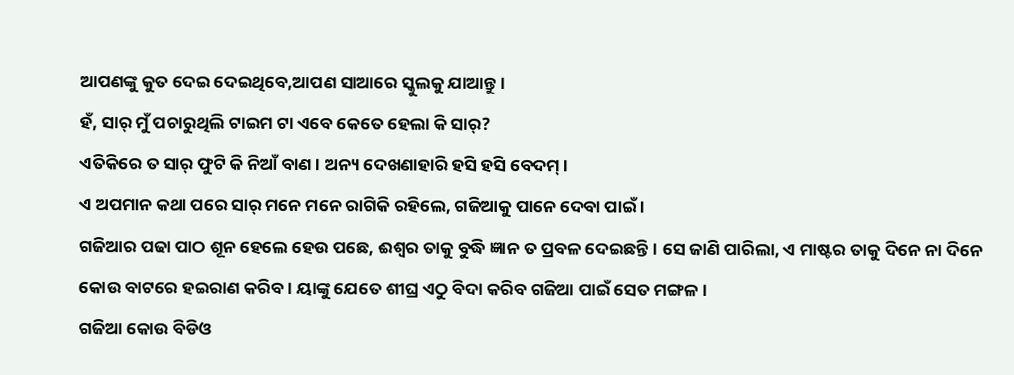ଆପଣଙ୍କୁ କୁତ ଦେଇ ଦେଇଥିବେ,ଆପଣ ସାଆରେ ସ୍କୁଲକୁ ଯାଆନ୍ତୁ।
ହଁ, ସାର୍ ମୁଁ ପଚାରୁଥିଲି ଟାଇମ ଟା ଏବେ କେତେ ହେଲା କି ସାର୍?
ଏତିକିରେ ତ ସାର୍ ଫୁଟି କି ନିଆଁ ବାଣ। ଅନ୍ୟ ଦେଖଣାହାରି ହସି ହସି ବେଦମ୍।
ଏ ଅପମାନ କଥା ପରେ ସାର୍ ମନେ ମନେ ରାଗିକି ରହିଲେ, ଗଜିଆକୁ ପାନେ ଦେବା ପାଇଁ ।
ଗଜିଆର ପଢା ପାଠ ଶୂନ ହେଲେ ହେଉ ପଛେ, ଈଶ୍ୱର ତାକୁ ବୁଦ୍ଧି ଜ୍ଞାନ ତ ପ୍ରବଳ ଦେଇଛନ୍ତି। ସେ ଜାଣି ପାରିଲା, ଏ ମାଷ୍ଟର ତାକୁ ଦିନେ ନା ଦିନେ କୋଉ ବାଟରେ ହଇରାଣ କରିବ। ୟାଙ୍କୁ ଯେତେ ଶୀଘ୍ର ଏଠୁ ବିଦା କରିବ ଗଜିଆ ପାଇଁ ସେତ ମଙ୍ଗଳ।
ଗଜିଆ କୋଉ ବିଡିଓ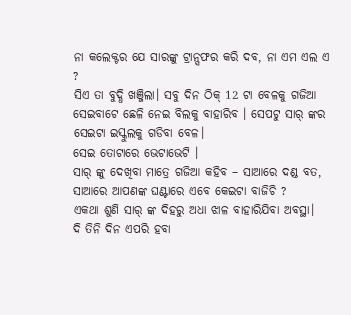ନା କଲେକ୍ଟର ଯେ ସାରଙ୍କୁ ଟ୍ରାନ୍ସଫର କରି ଦବ, ନା ଏମ ଏଲ ଏ ?
ସିଏ ତା ବୁଦ୍ଧି ଖଞ୍ଜିଲା। ସବୁ ଦିନ ଠିକ୍ 12 ଟା ବେଳକୁ ଗଜିଆ ସେଇବାଟେ ଛେଳି ନେଇ ବିଲକୁ ବାହାରିବ । ସେପଟୁ ସାର୍ ଙ୍କର ସେଇଟା ଇସ୍କୁଲକୁ ଗଡିବା ବେଳ।
ସେଇ ତୋଟାରେ ଭେଟାଭେଟି ।
ସାର୍ ଙ୍କୁ ଦେଖିବା ମାତ୍ରେ ଗଜିଆ କହିବ – ସାଆରେ ଦଣ୍ଡ ବତ, ସାଆରେ ଆପଣଙ୍କ ଘଣ୍ଟାରେ ଏବେ କେଇଟା ବାଜିଚି ?
ଏକଥା ଶୁଣି ସାର୍ ଙ୍କ ଦିହରୁ ଅଧା ଝାଳ ବାହାରିଯିବା ଅବସ୍ଥା।
ଦି ତିନି ଦିନ ଏପରି ହବା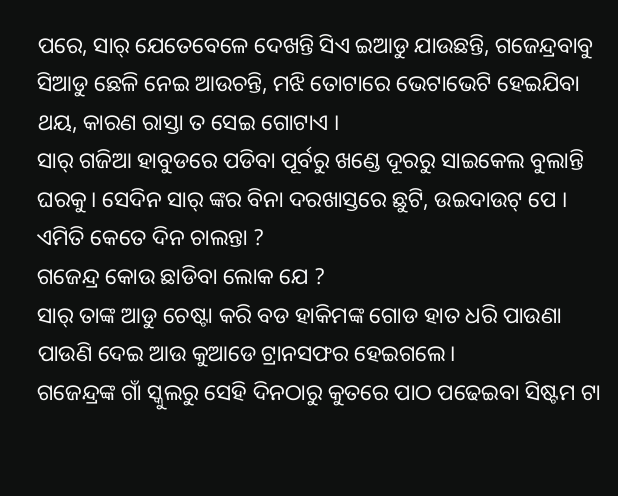ପରେ, ସାର୍ ଯେତେବେଳେ ଦେଖନ୍ତି ସିଏ ଇଆଡୁ ଯାଉଛନ୍ତି, ଗଜେନ୍ଦ୍ରବାବୁ ସିଆଡୁ ଛେଳି ନେଇ ଆଉଚନ୍ତି, ମଝି ତୋଟାରେ ଭେଟାଭେଟି ହେଇଯିବା ଥୟ, କାରଣ ରାସ୍ତା ତ ସେଇ ଗୋଟାଏ ।
ସାର୍ ଗଜିଆ ହାବୁଡରେ ପଡିବା ପୂର୍ବରୁ ଖଣ୍ଡେ ଦୂରରୁ ସାଇକେଲ ବୁଲାନ୍ତି ଘରକୁ। ସେଦିନ ସାର୍ ଙ୍କର ବିନା ଦରଖାସ୍ତରେ ଛୁଟି, ଉଇଦାଉଟ୍ ପେ ।
ଏମିତି କେତେ ଦିନ ଚାଲନ୍ତା ?
ଗଜେନ୍ଦ୍ର କୋଉ ଛାଡିବା ଲୋକ ଯେ ?
ସାର୍ ତାଙ୍କ ଆଡୁ ଚେଷ୍ଟା କରି ବଡ ହାକିମଙ୍କ ଗୋଡ ହାତ ଧରି ପାଉଣା ପାଉଣି ଦେଇ ଆଉ କୁଆଡେ ଟ୍ରାନସଫର ହେଇଗଲେ।
ଗଜେନ୍ଦ୍ରଙ୍କ ଗାଁ ସ୍କୁଲରୁ ସେହି ଦିନଠାରୁ କୁତରେ ପାଠ ପଢେଇବା ସିଷ୍ଟମ ଟା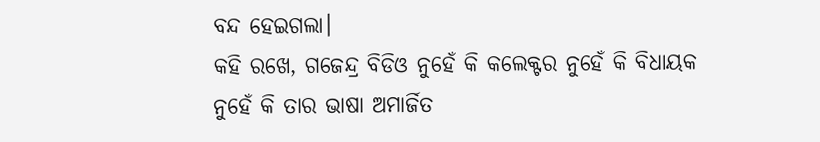ବନ୍ଦ ହେଇଗଲା।
କହି ରଖେ, ଗଜେନ୍ଦ୍ର ବିଡିଓ ନୁହେଁ କି କଲେକ୍ଟର ନୁହେଁ କି ବିଧାୟକ ନୁହେଁ କି ତାର ଭାଷା ଅମାର୍ଜିତ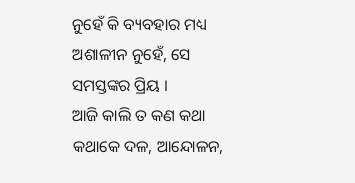ନୁହେଁ କି ବ୍ୟବହାର ମଧ୍ୟ ଅଶାଳୀନ ନୁହେଁ, ସେ ସମସ୍ତଙ୍କର ପ୍ରିୟ ।
ଆଜି କାଲି ତ କଣ କଥା କଥାକେ ଦଳ, ଆନ୍ଦୋଳନ,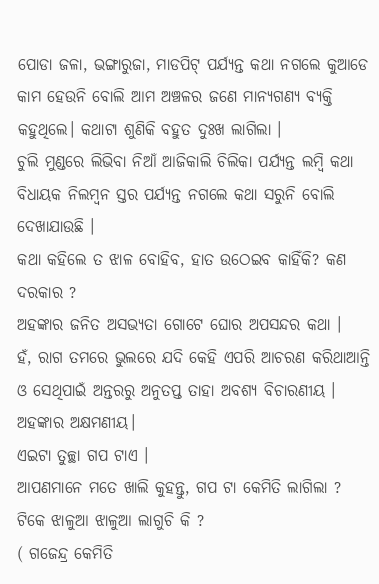ପୋଡା ଜଳା, ଭଙ୍ଗାରୁଜା, ମାଡପିଟ୍ ପର୍ଯ୍ୟନ୍ତ କଥା ନଗଲେ କୁଆଡେ କାମ ହେଉନି ବୋଲି ଆମ ଅଞ୍ଚଳର ଜଣେ ମାନ୍ୟଗଣ୍ୟ ବ୍ୟକ୍ତି କହୁଥିଲେ। କଥାଟା ଶୁଣିକି ବହୁତ ଦୁଃଖ ଲାଗିଲା ।
ଚୁଲି ମୁଣ୍ଡରେ ଲିଭିବା ନିଆଁ ଆଜିକାଲି ଚିଲିକା ପର୍ଯ୍ୟନ୍ତ ଲମ୍ୱି କଥା ବିଧାୟକ ନିଲମ୍ୱନ ସ୍ତର ପର୍ଯ୍ୟନ୍ତ ନଗଲେ କଥା ସରୁନି ବୋଲି ଦେଖାଯାଉଛି ।
କଥା କହିଲେ ତ ଝାଳ ବୋହିବ, ହାତ ଉଠେଇବ କାହିଁକି? କଣ ଦରକାର ?
ଅହଙ୍କାର ଜନିତ ଅସଭ୍ୟତା ଗୋଟେ ଘୋର ଅପସନ୍ଦର କଥା ।
ହଁ, ରାଗ ତମରେ ଭୁଲରେ ଯଦି କେହି ଏପରି ଆଚରଣ କରିଥାଆନ୍ତି ଓ ସେଥିପାଇଁ ଅନ୍ତରରୁ ଅନୁତପ୍ତ ତାହା ଅବଶ୍ୟ ବିଚାରଣୀୟ ।
ଅହଙ୍କାର ଅକ୍ଷମଣୀୟ।
ଏଇଟା ତୁଚ୍ଛା ଗପ ଟାଏ ।
ଆପଣମାନେ ମତେ ଖାଲି କୁହନ୍ତୁ, ଗପ ଟା କେମିତି ଲାଗିଲା ?
ଟିକେ ଝାଳୁଆ ଝାଳୁଆ ଲାଗୁଚି କି ?
( ଗଜେନ୍ଦ୍ର କେମିତି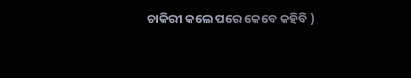ଚାକିରୀ କଲେ ପରେ କେବେ କହିବି )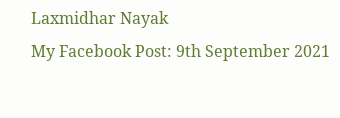Laxmidhar Nayak
My Facebook Post: 9th September 2021